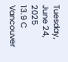Tuesday, June 24, 2025
13.9 C
Vancouver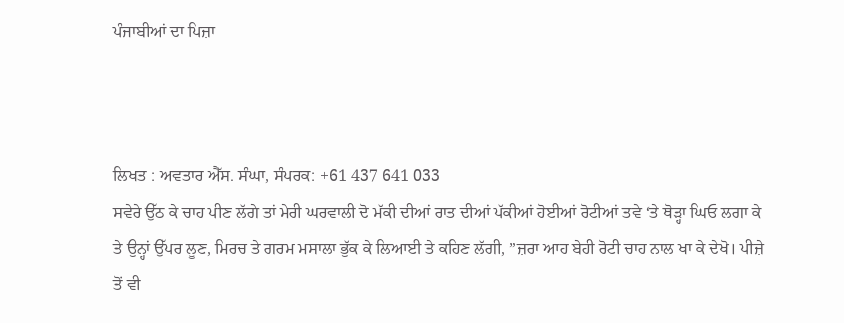ਪੰਜਾਬੀਆਂ ਦਾ ਪਿਜ਼ਾ



ਲਿਖਤ : ਅਵਤਾਰ ਐੱਸ. ਸੰਘਾ, ਸੰਪਰਕ: +61 437 641 033
ਸਵੇਰੇ ਉੱਠ ਕੇ ਚਾਹ ਪੀਣ ਲੱਗੇ ਤਾਂ ਮੇਰੀ ਘਰਵਾਲੀ ਦੋ ਮੱਕੀ ਦੀਆਂ ਰਾਤ ਦੀਆਂ ਪੱਕੀਆਂ ਹੋਈਆਂ ਰੋਟੀਆਂ ਤਵੇ ‘ਤੇ ਥੋੜ੍ਹਾ ਘਿਓ ਲਗਾ ਕੇ ਤੇ ਉਨ੍ਹਾਂ ਉੱਪਰ ਲੂਣ, ਮਿਰਚ ਤੇ ਗਰਮ ਮਸਾਲਾ ਭੁੱਕ ਕੇ ਲਿਆਈ ਤੇ ਕਹਿਣ ਲੱਗੀ, ”ਜ਼ਰਾ ਆਹ ਬੇਹੀ ਰੋਟੀ ਚਾਹ ਨਾਲ ਖਾ ਕੇ ਦੇਖੋ। ਪੀਜ਼ੇ ਤੋਂ ਵੀ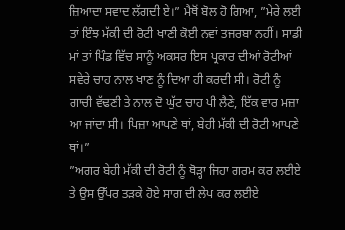ਜ਼ਿਆਦਾ ਸਵਾਦ ਲੱਗਦੀ ਏ।” ਮੈਥੋਂ ਬੋਲ ਹੋ ਗਿਆ, ”ਮੇਰੇ ਲਈ ਤਾਂ ਇੰਝ ਮੱਕੀ ਦੀ ਰੋਟੀ ਖਾਣੀ ਕੋਈ ਨਵਾਂ ਤਜਰਬਾ ਨਹੀਂ। ਸਾਡੀ ਮਾਂ ਤਾਂ ਪਿੰਡ ਵਿੱਚ ਸਾਨੂੰ ਅਕਸਰ ਇਸ ਪ੍ਰਕਾਰ ਦੀਆਂ ਰੋਟੀਆਂ ਸਵੇਰੇ ਚਾਹ ਨਾਲ ਖਾਣ ਨੂੰ ਦਿਆ ਹੀ ਕਰਦੀ ਸੀ। ਰੋਟੀ ਨੂੰ ਗਾਚੀ ਵੱਢਣੀ ਤੇ ਨਾਲ ਦੋ ਘੁੱਟ ਚਾਹ ਪੀ ਲੈਣੇ, ਇੱਕ ਵਾਰ ਮਜ਼ਾ ਆ ਜਾਂਦਾ ਸੀ। ਪਿਜ਼ਾ ਆਪਣੇ ਥਾਂ, ਬੇਹੀ ਮੱਕੀ ਦੀ ਰੋਟੀ ਆਪਣੇ ਥਾਂ।”
”ਅਗਰ ਬੇਹੀ ਮੱਕੀ ਦੀ ਰੋਟੀ ਨੂੰ ਥੋੜ੍ਹਾ ਜਿਹਾ ਗਰਮ ਕਰ ਲਈਏ ਤੇ ਉਸ ਉੱਪਰ ਤੜਕੇ ਹੋਏ ਸਾਗ ਦੀ ਲੇਪ ਕਰ ਲਈਏ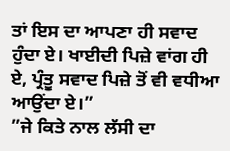ਤਾਂ ਇਸ ਦਾ ਆਪਣਾ ਹੀ ਸਵਾਦ ਹੁੰਦਾ ਏ। ਖਾਈਦੀ ਪਿਜ਼ੇ ਵਾਂਗ ਹੀ ਏ, ਪ੍ਰੰਤੂ ਸਵਾਦ ਪਿਜ਼ੇ ਤੋਂ ਵੀ ਵਧੀਆ ਆਉਂਦਾ ਏ।”
”ਜੇ ਕਿਤੇ ਨਾਲ ਲੱਸੀ ਦਾ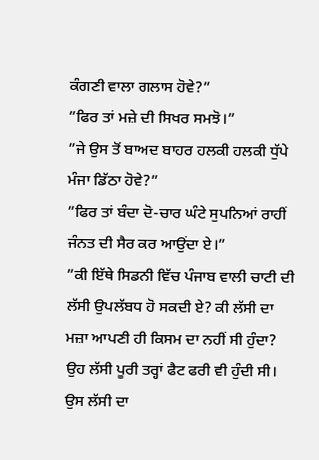ਕੰਗਣੀ ਵਾਲਾ ਗਲਾਸ ਹੋਵੇ?”
”ਫਿਰ ਤਾਂ ਮਜ਼ੇ ਦੀ ਸਿਖਰ ਸਮਝੋ।”
”ਜੇ ਉਸ ਤੋਂ ਬਾਅਦ ਬਾਹਰ ਹਲਕੀ ਹਲਕੀ ਧੁੱਪੇ ਮੰਜਾ ਡਿੱਠਾ ਹੋਵੇ?”
”ਫਿਰ ਤਾਂ ਬੰਦਾ ਦੋ-ਚਾਰ ਘੰਟੇ ਸੁਪਨਿਆਂ ਰਾਹੀਂ ਜੰਨਤ ਦੀ ਸੈਰ ਕਰ ਆਉਂਦਾ ਏ।”
”ਕੀ ਇੱਥੇ ਸਿਡਨੀ ਵਿੱਚ ਪੰਜਾਬ ਵਾਲੀ ਚਾਟੀ ਦੀ ਲੱਸੀ ਉਪਲੱਬਧ ਹੋ ਸਕਦੀ ਏ? ਕੀ ਲੱਸੀ ਦਾ ਮਜ਼ਾ ਆਪਣੀ ਹੀ ਕਿਸਮ ਦਾ ਨਹੀਂ ਸੀ ਹੁੰਦਾ? ਉਹ ਲੱਸੀ ਪੂਰੀ ਤਰ੍ਹਾਂ ਫੈਟ ਫਰੀ ਵੀ ਹੁੰਦੀ ਸੀ। ਉਸ ਲੱਸੀ ਦਾ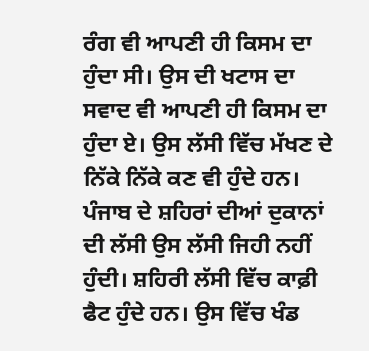ਰੰਗ ਵੀ ਆਪਣੀ ਹੀ ਕਿਸਮ ਦਾ ਹੁੰਦਾ ਸੀ। ਉਸ ਦੀ ਖਟਾਸ ਦਾ ਸਵਾਦ ਵੀ ਆਪਣੀ ਹੀ ਕਿਸਮ ਦਾ ਹੁੰਦਾ ਏ। ਉਸ ਲੱਸੀ ਵਿੱਚ ਮੱਖਣ ਦੇ ਨਿੱਕੇ ਨਿੱਕੇ ਕਣ ਵੀ ਹੁੰਦੇ ਹਨ। ਪੰਜਾਬ ਦੇ ਸ਼ਹਿਰਾਂ ਦੀਆਂ ਦੁਕਾਨਾਂ ਦੀ ਲੱਸੀ ਉਸ ਲੱਸੀ ਜਿਹੀ ਨਹੀਂ ਹੁੰਦੀ। ਸ਼ਹਿਰੀ ਲੱਸੀ ਵਿੱਚ ਕਾਫ਼ੀ ਫੈਟ ਹੁੰਦੇ ਹਨ। ਉਸ ਵਿੱਚ ਖੰਡ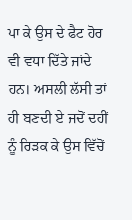ਪਾ ਕੇ ਉਸ ਦੇ ਫੈਟ ਹੋਰ ਵੀ ਵਧਾ ਦਿੱਤੇ ਜਾਂਦੇ ਹਨ। ਅਸਲੀ ਲੱਸੀ ਤਾਂ ਹੀ ਬਣਦੀ ਏ ਜਦੋਂ ਦਹੀਂ ਨੂੰ ਰਿੜਕ ਕੇ ਉਸ ਵਿੱਚੋਂ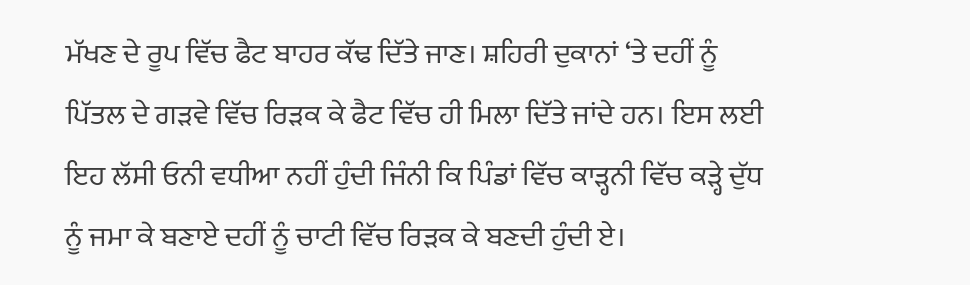ਮੱਖਣ ਦੇ ਰੂਪ ਵਿੱਚ ਫੈਟ ਬਾਹਰ ਕੱਢ ਦਿੱਤੇ ਜਾਣ। ਸ਼ਹਿਰੀ ਦੁਕਾਨਾਂ ‘ਤੇ ਦਹੀਂ ਨੂੰ ਪਿੱਤਲ ਦੇ ਗੜਵੇ ਵਿੱਚ ਰਿੜਕ ਕੇ ਫੈਟ ਵਿੱਚ ਹੀ ਮਿਲਾ ਦਿੱਤੇ ਜਾਂਦੇ ਹਨ। ਇਸ ਲਈ ਇਹ ਲੱਸੀ ਓਨੀ ਵਧੀਆ ਨਹੀਂ ਹੁੰਦੀ ਜਿੰਨੀ ਕਿ ਪਿੰਡਾਂ ਵਿੱਚ ਕਾੜ੍ਹਨੀ ਵਿੱਚ ਕੜ੍ਹੇ ਦੁੱਧ ਨੂੰ ਜਮਾ ਕੇ ਬਣਾਏ ਦਹੀਂ ਨੂੰ ਚਾਟੀ ਵਿੱਚ ਰਿੜਕ ਕੇ ਬਣਦੀ ਹੁੰਦੀ ਏ।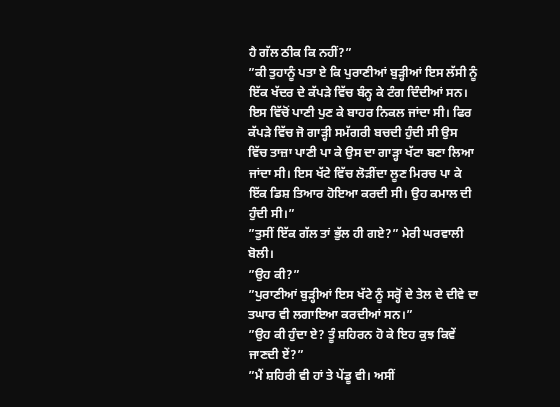ਹੈ ਗੱਲ ਠੀਕ ਕਿ ਨਹੀਂ?”
”ਕੀ ਤੁਹਾਨੂੰ ਪਤਾ ਏ ਕਿ ਪੁਰਾਣੀਆਂ ਬੁੜ੍ਹੀਆਂ ਇਸ ਲੱਸੀ ਨੂੰ ਇੱਕ ਖੱਦਰ ਦੇ ਕੱਪੜੇ ਵਿੱਚ ਬੰਨ੍ਹ ਕੇ ਟੰਗ ਦਿੰਦੀਆਂ ਸਨ। ਇਸ ਵਿੱਚੋਂ ਪਾਣੀ ਪੁਣ ਕੇ ਬਾਹਰ ਨਿਕਲ ਜਾਂਦਾ ਸੀ। ਫਿਰ ਕੱਪੜੇ ਵਿੱਚ ਜੋ ਗਾੜ੍ਹੀ ਸਮੱਗਰੀ ਬਚਦੀ ਹੁੰਦੀ ਸੀ ਉਸ ਵਿੱਚ ਤਾਜ਼ਾ ਪਾਣੀ ਪਾ ਕੇ ਉਸ ਦਾ ਗਾੜ੍ਹਾ ਖੱਟਾ ਬਣਾ ਲਿਆ ਜਾਂਦਾ ਸੀ। ਇਸ ਖੱਟੇ ਵਿੱਚ ਲੋੜੀਂਦਾ ਲੂਣ ਮਿਰਚ ਪਾ ਕੇ ਇੱਕ ਡਿਸ਼ ਤਿਆਰ ਹੋਇਆ ਕਰਦੀ ਸੀ। ਉਹ ਕਮਾਲ ਦੀ ਹੁੰਦੀ ਸੀ।”
”ਤੁਸੀਂ ਇੱਕ ਗੱਲ ਤਾਂ ਭੁੱਲ ਹੀ ਗਏ?” ਮੇਰੀ ਘਰਵਾਲੀ ਬੋਲੀ।
”ਉਹ ਕੀ?”
”ਪੁਰਾਣੀਆਂ ਬੁੜ੍ਹੀਆਂ ਇਸ ਖੱਟੇ ਨੂੰ ਸਰ੍ਹੋਂ ਦੇ ਤੇਲ ਦੇ ਦੀਵੇ ਦਾ ਤਘਾਰ ਵੀ ਲਗਾਇਆ ਕਰਦੀਆਂ ਸਨ।”
”ਉਹ ਕੀ ਹੁੰਦਾ ਏ? ਤੂੰ ਸ਼ਹਿਰਨ ਹੋ ਕੇ ਇਹ ਕੁਝ ਕਿਵੇਂ ਜਾਣਦੀ ਏਂ?”
”ਮੈਂ ਸ਼ਹਿਰੀ ਵੀ ਹਾਂ ਤੇ ਪੇਂਡੂ ਵੀ। ਅਸੀਂ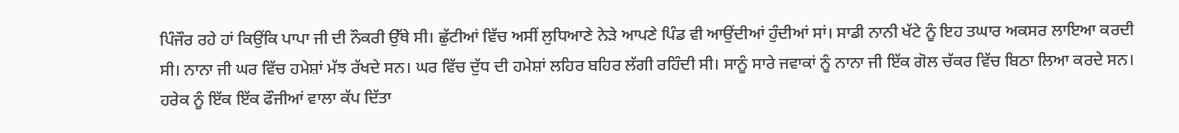ਪਿੰਜੌਰ ਰਹੇ ਹਾਂ ਕਿਉਂਕਿ ਪਾਪਾ ਜੀ ਦੀ ਨੌਕਰੀ ਉੱਥੇ ਸੀ। ਛੁੱਟੀਆਂ ਵਿੱਚ ਅਸੀਂ ਲੁਧਿਆਣੇ ਨੇੜੇ ਆਪਣੇ ਪਿੰਡ ਵੀ ਆਉਂਦੀਆਂ ਹੁੰਦੀਆਂ ਸਾਂ। ਸਾਡੀ ਨਾਨੀ ਖੱਟੇ ਨੂੰ ਇਹ ਤਘਾਰ ਅਕਸਰ ਲਾਇਆ ਕਰਦੀ ਸੀ। ਨਾਨਾ ਜੀ ਘਰ ਵਿੱਚ ਹਮੇਸ਼ਾਂ ਮੱਝ ਰੱਖਦੇ ਸਨ। ਘਰ ਵਿੱਚ ਦੁੱਧ ਦੀ ਹਮੇਸ਼ਾਂ ਲਹਿਰ ਬਹਿਰ ਲੱਗੀ ਰਹਿੰਦੀ ਸੀ। ਸਾਨੂੰ ਸਾਰੇ ਜਵਾਕਾਂ ਨੂੰ ਨਾਨਾ ਜੀ ਇੱਕ ਗੋਲ ਚੱਕਰ ਵਿੱਚ ਬਿਠਾ ਲਿਆ ਕਰਦੇ ਸਨ। ਹਰੇਕ ਨੂੰ ਇੱਕ ਇੱਕ ਫੌਜੀਆਂ ਵਾਲਾ ਕੱਪ ਦਿੱਤਾ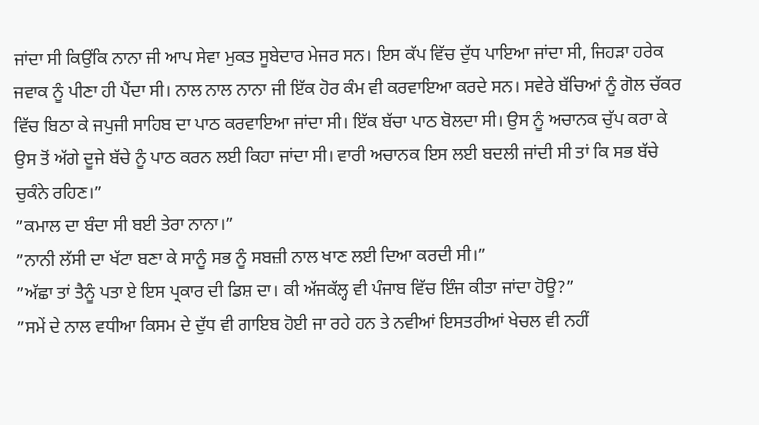ਜਾਂਦਾ ਸੀ ਕਿਉਂਕਿ ਨਾਨਾ ਜੀ ਆਪ ਸੇਵਾ ਮੁਕਤ ਸੂਬੇਦਾਰ ਮੇਜਰ ਸਨ। ਇਸ ਕੱਪ ਵਿੱਚ ਦੁੱਧ ਪਾਇਆ ਜਾਂਦਾ ਸੀ, ਜਿਹੜਾ ਹਰੇਕ ਜਵਾਕ ਨੂੰ ਪੀਣਾ ਹੀ ਪੈਂਦਾ ਸੀ। ਨਾਲ ਨਾਲ ਨਾਨਾ ਜੀ ਇੱਕ ਹੋਰ ਕੰਮ ਵੀ ਕਰਵਾਇਆ ਕਰਦੇ ਸਨ। ਸਵੇਰੇ ਬੱਚਿਆਂ ਨੂੰ ਗੋਲ ਚੱਕਰ ਵਿੱਚ ਬਿਠਾ ਕੇ ਜਪੁਜੀ ਸਾਹਿਬ ਦਾ ਪਾਠ ਕਰਵਾਇਆ ਜਾਂਦਾ ਸੀ। ਇੱਕ ਬੱਚਾ ਪਾਠ ਬੋਲਦਾ ਸੀ। ਉਸ ਨੂੰ ਅਚਾਨਕ ਚੁੱਪ ਕਰਾ ਕੇ ਉਸ ਤੋਂ ਅੱਗੇ ਦੂਜੇ ਬੱਚੇ ਨੂੰ ਪਾਠ ਕਰਨ ਲਈ ਕਿਹਾ ਜਾਂਦਾ ਸੀ। ਵਾਰੀ ਅਚਾਨਕ ਇਸ ਲਈ ਬਦਲੀ ਜਾਂਦੀ ਸੀ ਤਾਂ ਕਿ ਸਭ ਬੱਚੇ ਚੁਕੰਨੇ ਰਹਿਣ।”
”ਕਮਾਲ ਦਾ ਬੰਦਾ ਸੀ ਬਈ ਤੇਰਾ ਨਾਨਾ।”
”ਨਾਨੀ ਲੱਸੀ ਦਾ ਖੱਟਾ ਬਣਾ ਕੇ ਸਾਨੂੰ ਸਭ ਨੂੰ ਸਬਜ਼ੀ ਨਾਲ ਖਾਣ ਲਈ ਦਿਆ ਕਰਦੀ ਸੀ।”
”ਅੱਛਾ ਤਾਂ ਤੈਨੂੰ ਪਤਾ ਏ ਇਸ ਪ੍ਰਕਾਰ ਦੀ ਡਿਸ਼ ਦਾ। ਕੀ ਅੱਜਕੱਲ੍ਹ ਵੀ ਪੰਜਾਬ ਵਿੱਚ ਇੰਜ ਕੀਤਾ ਜਾਂਦਾ ਹੋਊ?”
”ਸਮੇਂ ਦੇ ਨਾਲ ਵਧੀਆ ਕਿਸਮ ਦੇ ਦੁੱਧ ਵੀ ਗਾਇਬ ਹੋਈ ਜਾ ਰਹੇ ਹਨ ਤੇ ਨਵੀਆਂ ਇਸਤਰੀਆਂ ਖੇਚਲ ਵੀ ਨਹੀਂ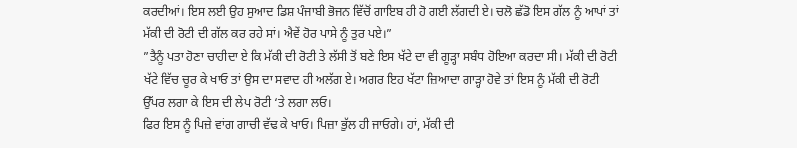ਕਰਦੀਆਂ। ਇਸ ਲਈ ਉਹ ਸੁਆਦ ਡਿਸ਼ ਪੰਜਾਬੀ ਭੋਜਨ ਵਿੱਚੋਂ ਗਾਇਬ ਹੀ ਹੋ ਗਈ ਲੱਗਦੀ ਏ। ਚਲੋ ਛੱਡੋ ਇਸ ਗੱਲ ਨੂੰ ਆਪਾਂ ਤਾਂ ਮੱਕੀ ਦੀ ਰੋਟੀ ਦੀ ਗੱਲ ਕਰ ਰਹੇ ਸਾਂ। ਐਵੇਂ ਹੋਰ ਪਾਸੇ ਨੂੰ ਤੁਰ ਪਏ।”
”ਤੈਨੂੰ ਪਤਾ ਹੋਣਾ ਚਾਹੀਦਾ ਏ ਕਿ ਮੱਕੀ ਦੀ ਰੋਟੀ ਤੇ ਲੱਸੀ ਤੋਂ ਬਣੇ ਇਸ ਖੱਟੇ ਦਾ ਵੀ ਗੂੜ੍ਹਾ ਸਬੰਧ ਹੋਇਆ ਕਰਦਾ ਸੀ। ਮੱਕੀ ਦੀ ਰੋਟੀ ਖੱਟੇ ਵਿੱਚ ਚੂਰ ਕੇ ਖਾਓ ਤਾਂ ਉਸ ਦਾ ਸਵਾਦ ਹੀ ਅਲੱਗ ਏ। ਅਗਰ ਇਹ ਖੱਟਾ ਜ਼ਿਆਦਾ ਗਾੜ੍ਹਾ ਹੋਵੇ ਤਾਂ ਇਸ ਨੂੰ ਮੱਕੀ ਦੀ ਰੋਟੀ ਉੱਪਰ ਲਗਾ ਕੇ ਇਸ ਦੀ ਲੇਪ ਰੋਟੀ ‘ਤੇ ਲਗਾ ਲਓ।
ਫਿਰ ਇਸ ਨੂੰ ਪਿਜ਼ੇ ਵਾਂਗ ਗਾਚੀ ਵੱਢ ਕੇ ਖਾਓ। ਪਿਜ਼ਾ ਭੁੱਲ ਹੀ ਜਾਓਗੇ। ਹਾਂ, ਮੱਕੀ ਦੀ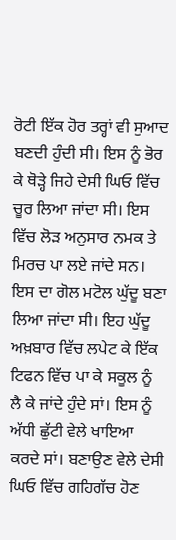ਰੋਟੀ ਇੱਕ ਹੋਰ ਤਰ੍ਹਾਂ ਵੀ ਸੁਆਦ ਬਣਦੀ ਹੁੰਦੀ ਸੀ। ਇਸ ਨੂੰ ਭੋਰ ਕੇ ਥੋੜ੍ਹੇ ਜਿਹੇ ਦੇਸੀ ਘਿਓ ਵਿੱਚ ਚੂਰ ਲਿਆ ਜਾਂਦਾ ਸੀ। ਇਸ ਵਿੱਚ ਲੋੜ ਅਨੁਸਾਰ ਨਮਕ ਤੇ ਮਿਰਚ ਪਾ ਲਏ ਜਾਂਦੇ ਸਨ। ਇਸ ਦਾ ਗੋਲ ਮਟੋਲ ਘੁੱਦੂ ਬਣਾ ਲਿਆ ਜਾਂਦਾ ਸੀ। ਇਹ ਘੁੱਦੂ ਅਖ਼ਬਾਰ ਵਿੱਚ ਲਪੇਟ ਕੇ ਇੱਕ ਟਿਫਨ ਵਿੱਚ ਪਾ ਕੇ ਸਕੂਲ ਨੂੰ ਲੈ ਕੇ ਜਾਂਦੇ ਹੁੰਦੇ ਸਾਂ। ਇਸ ਨੂੰ ਅੱਧੀ ਛੁੱਟੀ ਵੇਲੇ ਖਾਇਆ ਕਰਦੇ ਸਾਂ। ਬਣਾਉਣ ਵੇਲੇ ਦੇਸੀ ਘਿਓ ਵਿੱਚ ਗਹਿਗੱਚ ਹੋਣ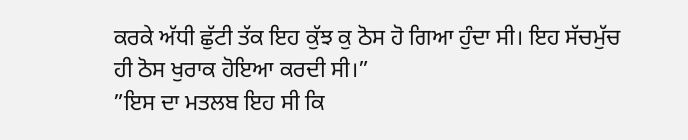ਕਰਕੇ ਅੱਧੀ ਛੁੱਟੀ ਤੱਕ ਇਹ ਕੁੱਝ ਕੁ ਠੋਸ ਹੋ ਗਿਆ ਹੁੰਦਾ ਸੀ। ਇਹ ਸੱਚਮੁੱਚ ਹੀ ਠੋਸ ਖੁਰਾਕ ਹੋਇਆ ਕਰਦੀ ਸੀ।”
”ਇਸ ਦਾ ਮਤਲਬ ਇਹ ਸੀ ਕਿ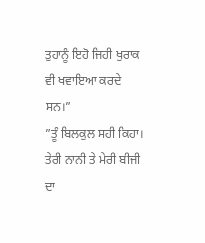ਤੁਹਾਨੂੰ ਇਹੋ ਜਿਹੀ ਖੁਰਾਕ ਵੀ ਖਵਾਇਆ ਕਰਦੇ ਸਨ।”
”ਤੂੰ ਬਿਲਕੁਲ ਸਹੀ ਕਿਹਾ। ਤੇਰੀ ਨਾਨੀ ਤੇ ਮੇਰੀ ਬੀਜੀ ਦਾ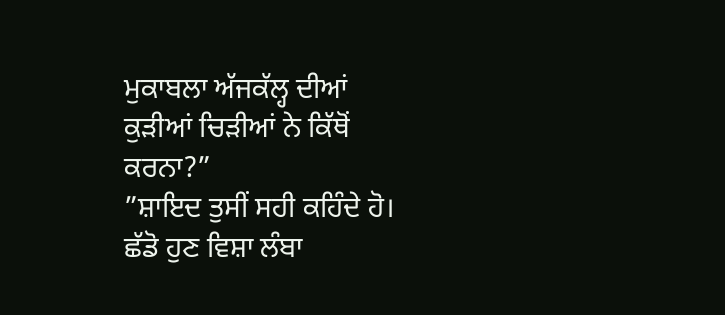ਮੁਕਾਬਲਾ ਅੱਜਕੱਲ੍ਹ ਦੀਆਂ ਕੁੜੀਆਂ ਚਿੜੀਆਂ ਨੇ ਕਿੱਥੋਂ ਕਰਨਾ?”
”ਸ਼ਾਇਦ ਤੁਸੀਂ ਸਹੀ ਕਹਿੰਦੇ ਹੋ। ਛੱਡੋ ਹੁਣ ਵਿਸ਼ਾ ਲੰਬਾ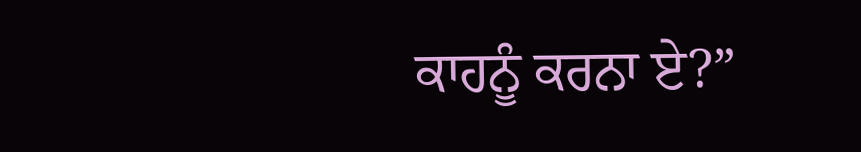ਕਾਹਨੂੰ ਕਰਨਾ ਏ?”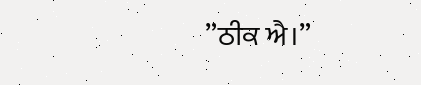”ਠੀਕ ਐ।”